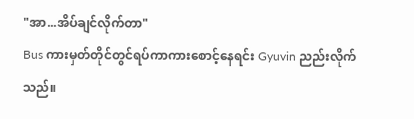"အာ...အိပ်ချင်လိုက်တာ"
Bus ကားမှတ်တိုင်တွင်ရပ်ကာကားစောင့်နေရင်း Gyuvin ညည်းလိုက်သည်။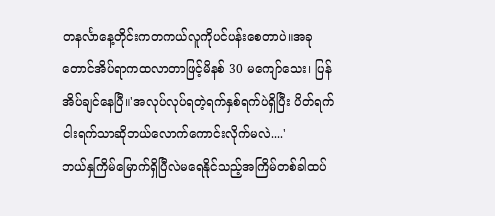တနင်္လာနေ့တိုင်းကတကယ်လူကိုပင်ပန်းစေတာပဲ။အခုတောင်အိပ်ရာကထလာတာဖြင့်မိနစ် 30 မကျော်သေး၊ ပြန်အိပ်ချင်နေပြီ။'အလုပ်လုပ်ရတဲ့ရက်နှစ်ရက်ပဲရှိပြီး ပိတ်ရက်ငါးရက်သာဆိုဘယ်လောက်ကောင်းလိုက်မလဲ....'
ဘယ်နှကြိမ်မြောက်ရှိပြီလဲမရေနိုင်သည့်အကြိမ်တစ်ခါထပ်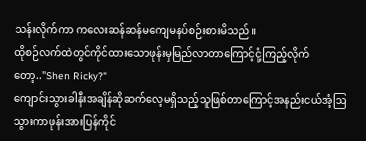သန်းလိုက်ကာ ကလေးဆန်ဆန်မကျေမနပ်စဉ်းစားမိသည်။
ထိုစဉ်လက်ထဲတွင်ကိုင်ထားသောဖုန်းမှမြည်လာတာကြောင့်ငုံ့ကြည့်လိုက်တော့.."Shen Ricky?"
ကျောင်းသွားခါနီးအချိန်ဆိုဆက်လေ့မရှိသည့်သူဖြစ်တာကြောင့်အနည်းငယ်အံ့ဩသွားကာဖုန်းအားပြန်ကိုင်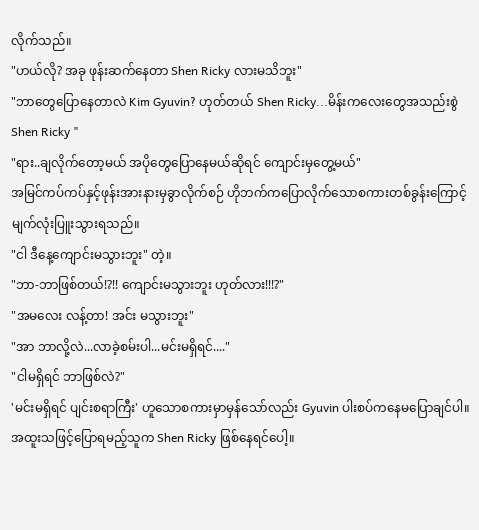လိုက်သည်။
"ဟယ်လို? အခု ဖုန်းဆက်နေတာ Shen Ricky လားမသိဘူး"
"ဘာတွေပြောနေတာလဲ Kim Gyuvin? ဟုတ်တယ် Shen Ricky...မိန်းကလေးတွေအသည်းစွဲ Shen Ricky "
"ရား..ချလိုက်တော့မယ် အပိုတွေပြောနေမယ်ဆိုရင် ကျောင်းမှတွေ့မယ်"
အမြင်ကပ်ကပ်နှင့်ဖုန်းအားနားမှခွာလိုက်စဉ် ဟိုဘက်ကပြောလိုက်သောစကားတစ်ခွန်းကြောင့်မျက်လုံးပြူးသွားရသည်။
"ငါ ဒီနေ့ကျောင်းမသွားဘူး" တဲ့။
"ဘာ-ဘာဖြစ်တယ်!?!! ကျောင်းမသွားဘူး ဟုတ်လား!!!?"
"အမလေး လန့်တာ! အင်း မသွားဘူး"
"အာ ဘာလို့လဲ...လာခဲ့စမ်းပါ...မင်းမရှိရင်...."
"ငါမရှိရင် ဘာဖြစ်လဲ?"
'မင်းမရှိရင် ပျင်းစရာကြီး' ဟူသောစကားမှာမှန်သော်လည်း Gyuvin ပါးစပ်ကနေမပြောချင်ပါ။အထူးသဖြင့်ပြောရမည့်သူက Shen Ricky ဖြစ်နေရင်ပေါ့။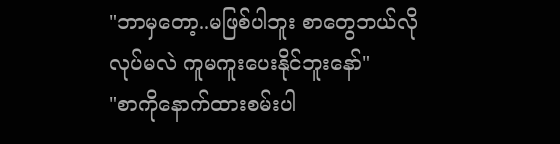"ဘာမှတော့..မဖြစ်ပါဘူး စာတွေဘယ်လိုလုပ်မလဲ ကူမကူးပေးနိုင်ဘူးနော်"
"စာကိုနောက်ထားစမ်းပါ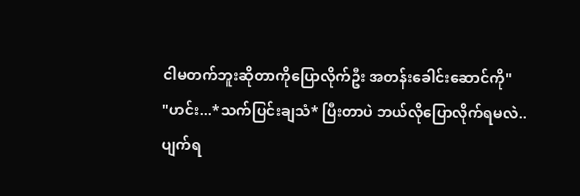ငါမတက်ဘူးဆိုတာကိုပြောလိုက်ဦး အတန်းခေါင်းဆောင်ကို"
"ဟင်း...*သက်ပြင်းချသံ* ပြီးတာပဲ ဘယ်လိုပြောလိုက်ရမလဲ..ပျက်ရ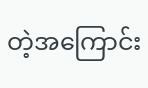တဲ့အကြောင်း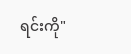ရင်းကို"